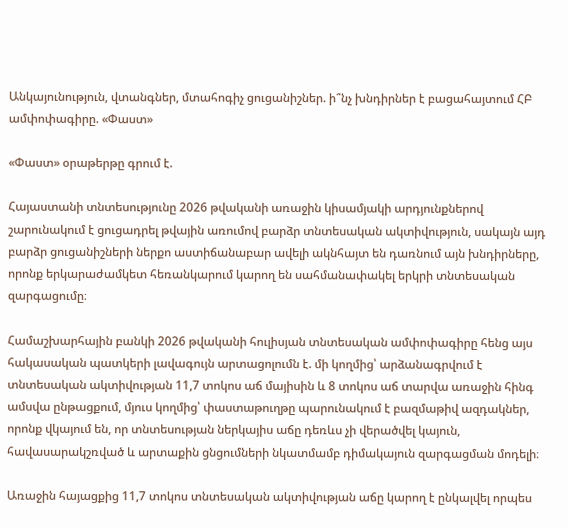Անկայունություն, վտանգներ, մտահոգիչ ցուցանիշներ. ի՞նչ խնդիրներ է բացահայտում ՀԲ ամփոփագիրը. «Փաստ»

«Փաստ» օրաթերթը գրում է.

Հայաստանի տնտեսությունը 2026 թվականի առաջին կիսամյակի արդյունքներով շարունակում է ցուցադրել թվային առումով բարձր տնտեսական ակտիվություն, սակայն այդ բարձր ցուցանիշների ներքո աստիճանաբար ավելի ակնհայտ են դառնում այն խնդիրները, որոնք երկարաժամկետ հեռանկարում կարող են սահմանափակել երկրի տնտեսական զարգացումը։

Համաշխարհային բանկի 2026 թվականի հուլիսյան տնտեսական ամփոփագիրը հենց այս հակասական պատկերի լավագույն արտացոլումն է. մի կողմից՝ արձանագրվում է տնտեսական ակտիվության 11,7 տոկոս աճ մայիսին և 8 տոկոս աճ տարվա առաջին հինգ ամսվա ընթացքում, մյուս կողմից՝ փաստաթուղթը պարունակում է բազմաթիվ ազդակներ, որոնք վկայում են, որ տնտեսության ներկայիս աճը դեռևս չի վերածվել կայուն, հավասարակշռված և արտաքին ցնցումների նկատմամբ դիմակայուն զարգացման մոդելի։

Առաջին հայացքից 11,7 տոկոս տնտեսական ակտիվության աճը կարող է ընկալվել որպես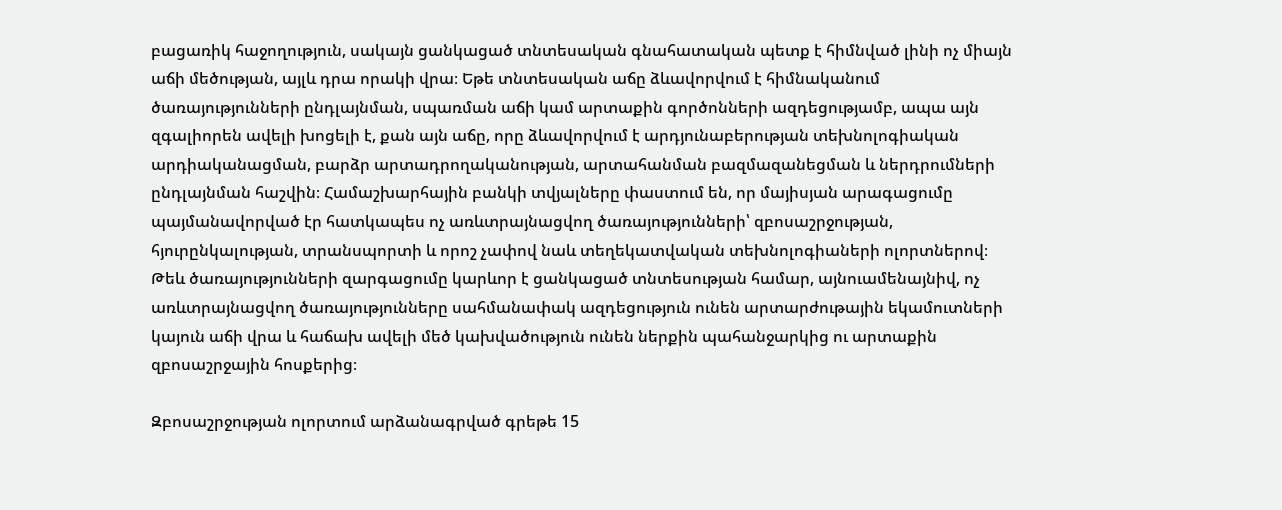բացառիկ հաջողություն, սակայն ցանկացած տնտեսական գնահատական պետք է հիմնված լինի ոչ միայն աճի մեծության, այլև դրա որակի վրա։ Եթե տնտեսական աճը ձևավորվում է հիմնականում ծառայությունների ընդլայնման, սպառման աճի կամ արտաքին գործոնների ազդեցությամբ, ապա այն զգալիորեն ավելի խոցելի է, քան այն աճը, որը ձևավորվում է արդյունաբերության տեխնոլոգիական արդիականացման, բարձր արտադրողականության, արտահանման բազմազանեցման և ներդրումների ընդլայնման հաշվին։ Համաշխարհային բանկի տվյալները փաստում են, որ մայիսյան արագացումը պայմանավորված էր հատկապես ոչ առևտրայնացվող ծառայությունների՝ զբոսաշրջության, հյուրընկալության, տրանսպորտի և որոշ չափով նաև տեղեկատվական տեխնոլոգիաների ոլորտներով։ Թեև ծառայությունների զարգացումը կարևոր է ցանկացած տնտեսության համար, այնուամենայնիվ, ոչ առևտրայնացվող ծառայությունները սահմանափակ ազդեցություն ունեն արտարժութային եկամուտների կայուն աճի վրա և հաճախ ավելի մեծ կախվածություն ունեն ներքին պահանջարկից ու արտաքին զբոսաշրջային հոսքերից։

Զբոսաշրջության ոլորտում արձանագրված գրեթե 15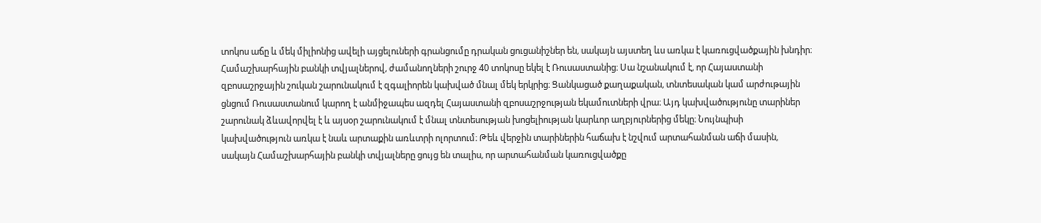տոկոս աճը և մեկ միլիոնից ավելի այցելուների գրանցումը դրական ցուցանիշներ են, սակայն այստեղ ևս առկա է կառուցվածքային խնդիր։ Համաշխարհային բանկի տվյալներով, ժամանողների շուրջ 40 տոկոսը եկել է Ռուսաստանից։ Սա նշանակում է, որ Հայաստանի զբոսաշրջային շուկան շարունակում է զգալիորեն կախված մնալ մեկ երկրից։ Ցանկացած քաղաքական, տնտեսական կամ արժութային ցնցում Ռուսաստանում կարող է անմիջապես ազդել Հայաստանի զբոսաշրջության եկամուտների վրա։ Այդ կախվածությունը տարիներ շարունակ ձևավորվել է և այսօր շարունակում է մնալ տնտեսության խոցելիության կարևոր աղբյուրներից մեկը։ Նույնպիսի կախվածություն առկա է նաև արտաքին առևտրի ոլորտում։ Թեև վերջին տարիներին հաճախ է նշվում արտահանման աճի մասին, սակայն Համաշխարհային բանկի տվյալները ցույց են տալիս, որ արտահանման կառուցվածքը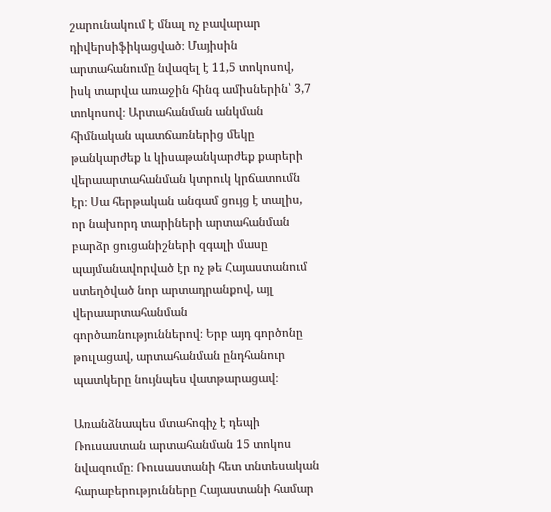շարունակում է մնալ ոչ բավարար դիվերսիֆիկացված։ Մայիսին արտահանումը նվազել է 11,5 տոկոսով, իսկ տարվա առաջին հինգ ամիսներին՝ 3,7 տոկոսով։ Արտահանման անկման հիմնական պատճառներից մեկը թանկարժեք և կիսաթանկարժեք քարերի վերաարտահանման կտրուկ կրճատումն էր։ Սա հերթական անգամ ցույց է տալիս, որ նախորդ տարիների արտահանման բարձր ցուցանիշների զգալի մասը պայմանավորված էր ոչ թե Հայաստանում ստեղծված նոր արտադրանքով, այլ վերաարտահանման գործառնություններով։ Երբ այդ գործոնը թուլացավ, արտահանման ընդհանուր պատկերը նույնպես վատթարացավ։

Առանձնապես մտահոգիչ է դեպի Ռուսաստան արտահանման 15 տոկոս նվազումը։ Ռուսաստանի հետ տնտեսական հարաբերությունները Հայաստանի համար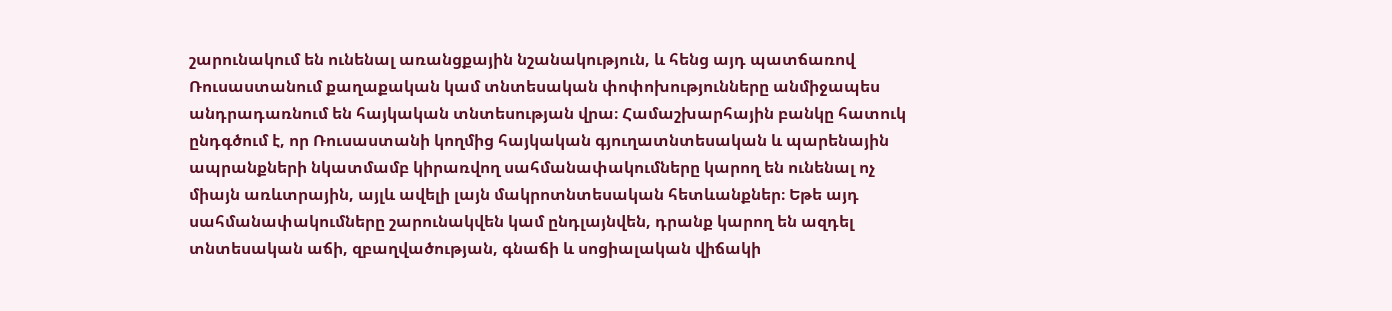շարունակում են ունենալ առանցքային նշանակություն, և հենց այդ պատճառով Ռուսաստանում քաղաքական կամ տնտեսական փոփոխությունները անմիջապես անդրադառնում են հայկական տնտեսության վրա։ Համաշխարհային բանկը հատուկ ընդգծում է, որ Ռուսաստանի կողմից հայկական գյուղատնտեսական և պարենային ապրանքների նկատմամբ կիրառվող սահմանափակումները կարող են ունենալ ոչ միայն առևտրային, այլև ավելի լայն մակրոտնտեսական հետևանքներ։ Եթե այդ սահմանափակումները շարունակվեն կամ ընդլայնվեն, դրանք կարող են ազդել տնտեսական աճի, զբաղվածության, գնաճի և սոցիալական վիճակի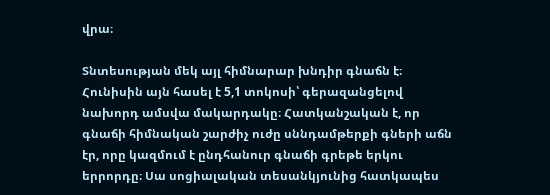վրա։

Տնտեսության մեկ այլ հիմնարար խնդիր գնաճն է։ Հունիսին այն հասել է 5,1 տոկոսի՝ գերազանցելով նախորդ ամսվա մակարդակը։ Հատկանշական է, որ գնաճի հիմնական շարժիչ ուժը սննդամթերքի գների աճն էր, որը կազմում է ընդհանուր գնաճի գրեթե երկու երրորդը։ Սա սոցիալական տեսանկյունից հատկապես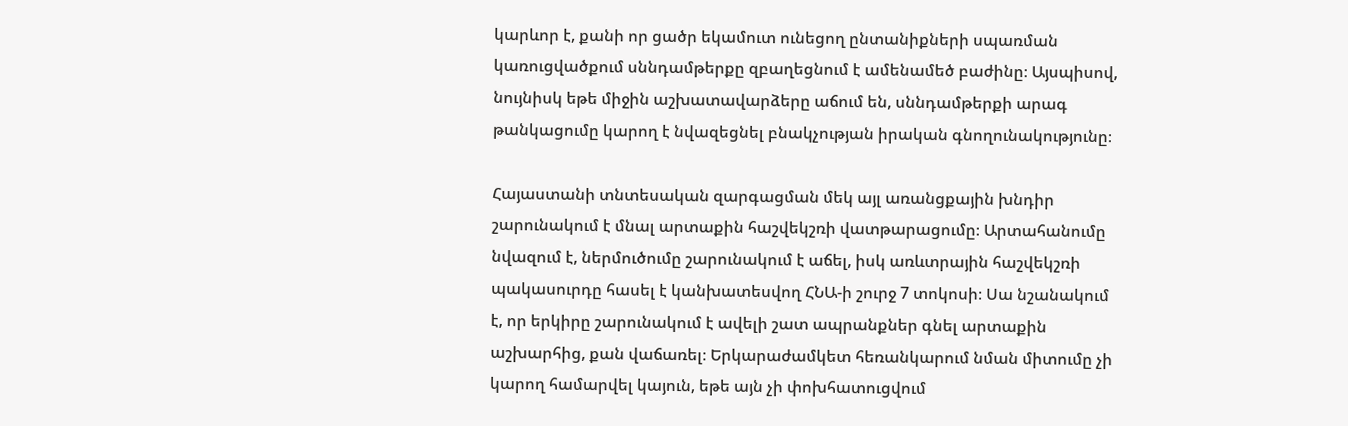կարևոր է, քանի որ ցածր եկամուտ ունեցող ընտանիքների սպառման կառուցվածքում սննդամթերքը զբաղեցնում է ամենամեծ բաժինը։ Այսպիսով, նույնիսկ եթե միջին աշխատավարձերը աճում են, սննդամթերքի արագ թանկացումը կարող է նվազեցնել բնակչության իրական գնողունակությունը։

Հայաստանի տնտեսական զարգացման մեկ այլ առանցքային խնդիր շարունակում է մնալ արտաքին հաշվեկշռի վատթարացումը։ Արտահանումը նվազում է, ներմուծումը շարունակում է աճել, իսկ առևտրային հաշվեկշռի պակասուրդը հասել է կանխատեսվող ՀՆԱ-ի շուրջ 7 տոկոսի։ Սա նշանակում է, որ երկիրը շարունակում է ավելի շատ ապրանքներ գնել արտաքին աշխարհից, քան վաճառել։ Երկարաժամկետ հեռանկարում նման միտումը չի կարող համարվել կայուն, եթե այն չի փոխհատուցվում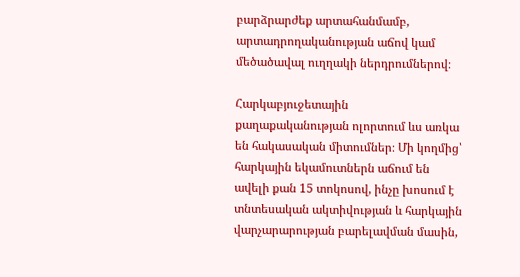բարձրարժեք արտահանմամբ, արտադրողականության աճով կամ մեծածավալ ուղղակի ներդրումներով։

Հարկաբյուջետային քաղաքականության ոլորտում ևս առկա են հակասական միտումներ։ Մի կողմից՝ հարկային եկամուտներն աճում են ավելի քան 15 տոկոսով, ինչը խոսում է տնտեսական ակտիվության և հարկային վարչարարության բարելավման մասին,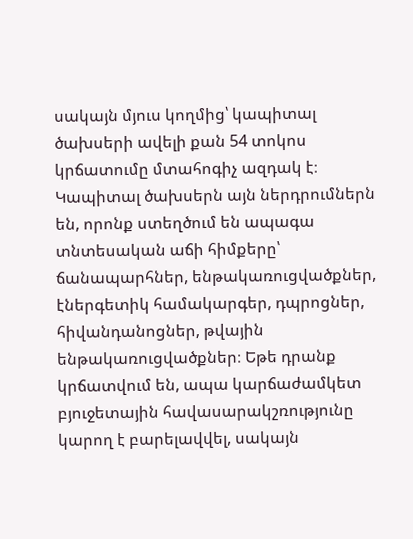սակայն մյուս կողմից՝ կապիտալ ծախսերի ավելի քան 54 տոկոս կրճատումը մտահոգիչ ազդակ է։ Կապիտալ ծախսերն այն ներդրումներն են, որոնք ստեղծում են ապագա տնտեսական աճի հիմքերը՝ ճանապարհներ, ենթակառուցվածքներ, էներգետիկ համակարգեր, դպրոցներ, հիվանդանոցներ, թվային ենթակառուցվածքներ։ Եթե դրանք կրճատվում են, ապա կարճաժամկետ բյուջետային հավասարակշռությունը կարող է բարելավվել, սակայն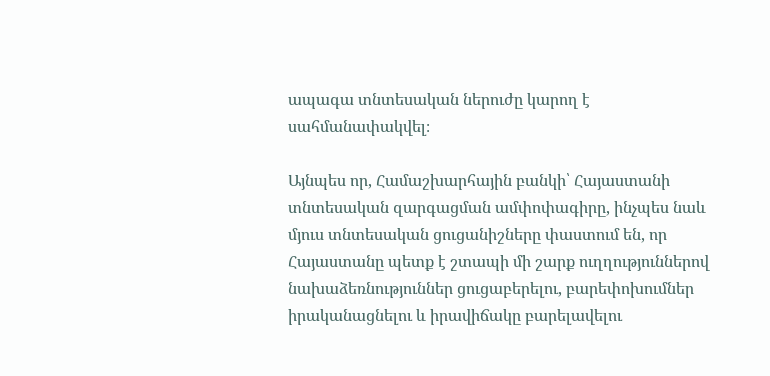ապագա տնտեսական ներուժը կարող է սահմանափակվել։

Այնպես որ, Համաշխարհային բանկի՝ Հայաստանի տնտեսական զարգացման ամփոփագիրը, ինչպես նաև մյուս տնտեսական ցուցանիշները փաստում են, որ Հայաստանը պետք է շտապի մի շարք ուղղություններով նախաձեռնություններ ցուցաբերելու, բարեփոխումներ իրականացնելու և իրավիճակը բարելավելու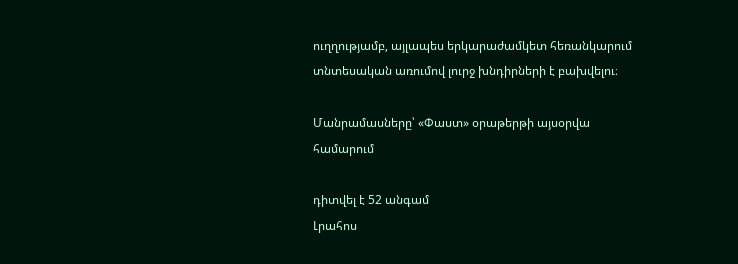ուղղությամբ, այլապես երկարաժամկետ հեռանկարում տնտեսական առումով լուրջ խնդիրների է բախվելու։

Մանրամասները՝ «Փաստ» օրաթերթի այսօրվա համարում

դիտվել է 52 անգամ
Լրահոս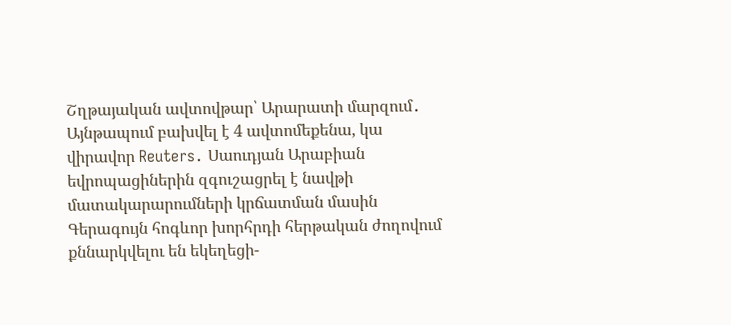Շղթայական ավտովթար՝ Արարատի մարզում․ Այնթապում բախվել է 4 ավտոմեքենա, կա վիրավոր Reuters․ Սաուդյան Արաբիան եվրոպացիներին զգուշացրել է նավթի մատակարարումների կրճատման մասին Գերագույն հոգևոր խորհրդի հերթական ժողովում քննարկվելու են եկեղեցի-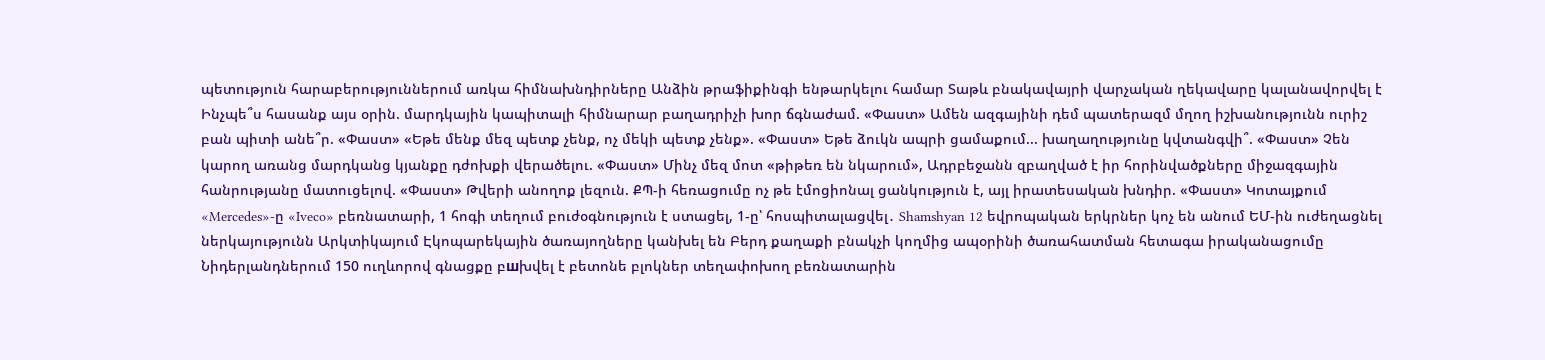պետություն հարաբերություններում առկա հիմնախնդիրները Անձին թրաֆիքինգի ենթարկելու համար Տաթև բնակավայրի վարչական ղեկավարը կալանավորվել է Ինչպե՞ս հասանք այս օրին. մարդկային կապիտալի հիմնարար բաղադրիչի խոր ճգնաժամ. «Փաստ» Ամեն ազգայինի դեմ պատերազմ մղող իշխանությունն ուրիշ բան պիտի անե՞ր. «Փաստ» «Եթե մենք մեզ պետք չենք, ոչ մեկի պետք չենք». «Փաստ» Եթե ձուկն ապրի ցամաքում... խաղաղությունը կվտանգվի՞. «Փաստ» Չեն կարող առանց մարդկանց կյանքը դժոխքի վերածելու. «Փաստ» Մինչ մեզ մոտ «թիթեռ են նկարում», Ադրբեջանն զբաղված է իր հորինվածքները միջազգային հանրությանը մատուցելով. «Փաստ» Թվերի անողոք լեզուն. ՔՊ-ի հեռացումը ոչ թե էմոցիոնալ ցանկություն է, այլ իրատեսական խնդիր. «Փաստ» Կոտայքում «Mercedes»-ը «Iveco» բեռնատարի, 1 հոգի տեղում բուժօգնություն է ստացել, 1-ը՝ հոսպիտալացվել․ Shamshyan 12 եվրոպական երկրներ կոչ են անում ԵՄ-ին ուժեղացնել ներկայությունն Արկտիկայում Էկոպարեկային ծառայողները կանխել են Բերդ քաղաքի բնակչի կողմից ապօրինի ծառահատման հետագա իրականացումը Նիդերլանդներում 150 ուղևորով գնացքը բшխվել է բետոնե բլոկներ տեղափոխող բեռնատարին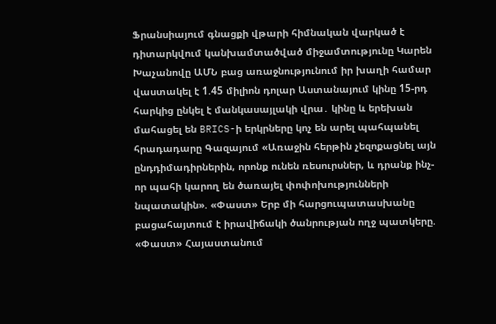Ֆրանսիայում գնացքի վթարի հիմնական վարկած է դիտարկվում կանխամտածված միջամտությունը Կարեն Խաչանովը ԱՄՆ բաց առաջնությունում իր խաղի համար վաստակել է 1.45 միլիոն դոլար Աստանայում կինը 15-րդ հարկից ընկել է մանկասայլակի վրա․ կինը և երեխան մահացել են BRICS-ի երկրները կոչ են արել պահպանել հրադադարը Գազայում «Առաջին հերթին չեզոքացնել այն ընդդիմադիրներին, որոնք ունեն ռեսուրսներ, և դրանք ինչ-որ պահի կարող են ծառայել փոփոխությունների նպատակին». «Փաստ» Երբ մի հարցուպատասխանը բացահայտում է իրավիճակի ծանրության ողջ պատկերը. «Փաստ» Հայաստանում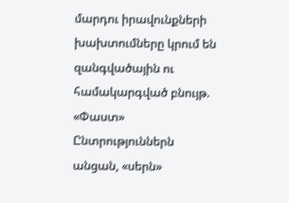մարդու իրավունքների խախտումները կրում են զանգվածային ու համակարգված բնույթ. «Փաստ» Ընտրություններն անցան, «սերն»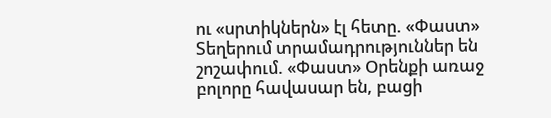ու «սրտիկներն» էլ հետը. «Փաստ» Տեղերում տրամադրություններ են շոշափում. «Փաստ» Oրենքի առաջ բոլորը հավասար են, բացի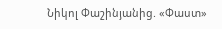Նիկոլ Փաշինյանից. «Փաստ»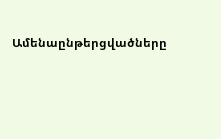Ամենաընթերցվածները